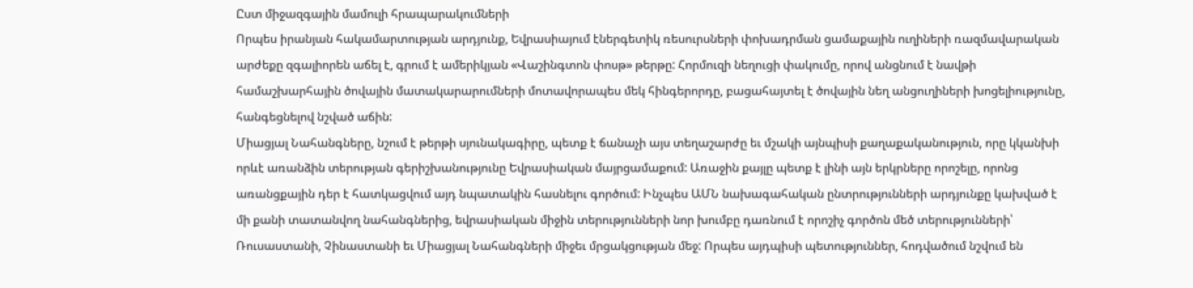Ըստ միջազգային մամուլի հրապարակումների
Որպես իրանյան հակամարտության արդյունք, Եվրասիայում էներգետիկ ռեսուրսների փոխադրման ցամաքային ուղիների ռազմավարական արժեքը զգալիորեն աճել է, գրում է ամերիկյան «Վաշինգտոն փոսթ» թերթը: Հորմուզի նեղուցի փակումը, որով անցնում է նավթի համաշխարհային ծովային մատակարարումների մոտավորապես մեկ հինգերորդը, բացահայտել է ծովային նեղ անցուղիների խոցելիությունը, հանգեցնելով նշված աճին:
Միացյալ Նահանգները, նշում է թերթի սյունակագիրը, պետք է ճանաչի այս տեղաշարժը եւ մշակի այնպիսի քաղաքականություն, որը կկանխի որևէ առանձին տերության գերիշխանությունը Եվրասիական մայրցամաքում: Առաջին քայլը պետք է լինի այն երկրները որոշելը, որոնց առանցքային դեր է հատկացվում այդ նպատակին հասնելու գործում: Ինչպես ԱՄՆ նախագահական ընտրությունների արդյունքը կախված է մի քանի տատանվող նահանգներից, եվրասիական միջին տերությունների նոր խումբը դառնում է որոշիչ գործոն մեծ տերությունների՝ Ռուսաստանի, Չինաստանի եւ Միացյալ Նահանգների միջեւ մրցակցության մեջ: Որպես այդպիսի պետություններ, հոդվածում նշվում են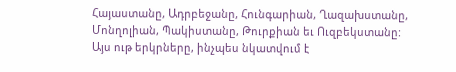Հայաստանը, Ադրբեջանը, Հունգարիան, Ղազախստանը, Մոնղոլիան, Պակիստանը, Թուրքիան եւ Ուզբեկստանը:
Այս ութ երկրները, ինչպես նկատվում է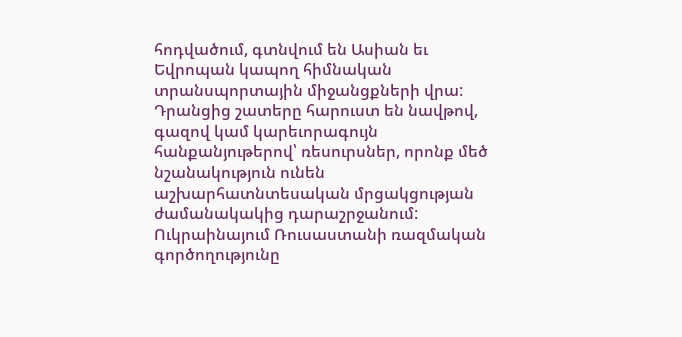հոդվածում, գտնվում են Ասիան եւ Եվրոպան կապող հիմնական տրանսպորտային միջանցքների վրա: Դրանցից շատերը հարուստ են նավթով, գազով կամ կարեւորագույն հանքանյութերով՝ ռեսուրսներ, որոնք մեծ նշանակություն ունեն աշխարհատնտեսական մրցակցության ժամանակակից դարաշրջանում:
Ուկրաինայում Ռուսաստանի ռազմական գործողությունը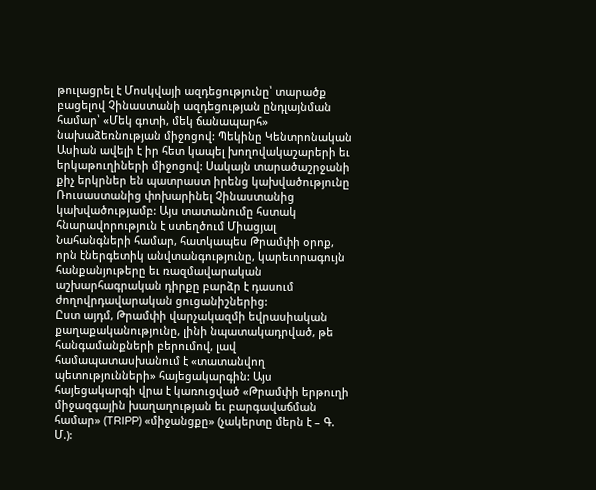թուլացրել է Մոսկվայի ազդեցությունը՝ տարածք բացելով Չինաստանի ազդեցության ընդլայնման համար՝ «Մեկ գոտի, մեկ ճանապարհ» նախաձեռնության միջոցով: Պեկինը Կենտրոնական Ասիան ավելի է իր հետ կապել խողովակաշարերի եւ երկաթուղիների միջոցով: Սակայն տարածաշրջանի քիչ երկրներ են պատրաստ իրենց կախվածությունը Ռուսաստանից փոխարինել Չինաստանից կախվածությամբ: Այս տատանումը հստակ հնարավորություն է ստեղծում Միացյալ Նահանգների համար, հատկապես Թրամփի օրոք, որն էներգետիկ անվտանգությունը, կարեւորագույն հանքանյութերը եւ ռազմավարական աշխարհագրական դիրքը բարձր է դասում ժողովրդավարական ցուցանիշներից:
Ըստ այդմ, Թրամփի վարչակազմի եվրասիական քաղաքականությունը, լինի նպատակադրված, թե հանգամանքների բերումով, լավ համապատասխանում է «տատանվող պետությունների» հայեցակարգին: Այս հայեցակարգի վրա է կառուցված «Թրամփի երթուղի միջազգային խաղաղության եւ բարգավաճման համար» (TRIPP) «միջանցքը» (չակերտը մերն է – Գ. Մ.):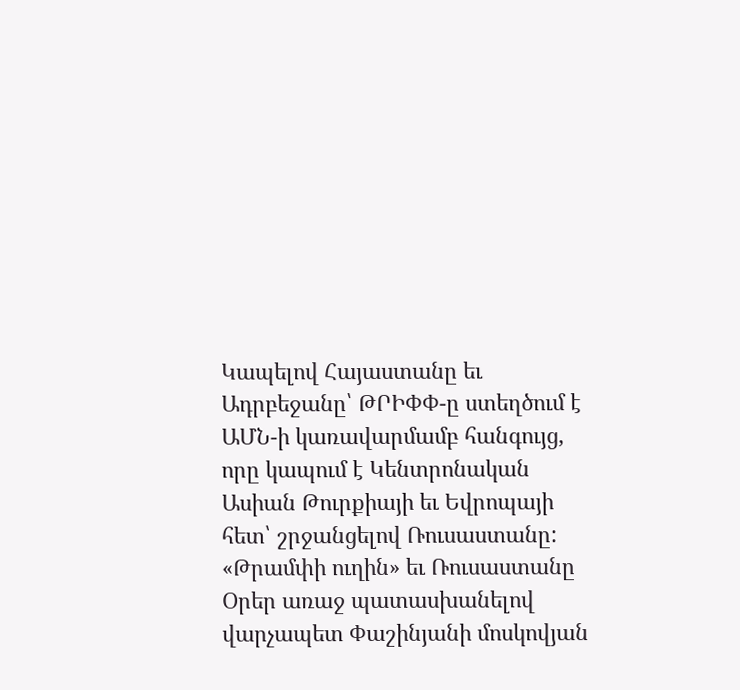Կապելով Հայաստանը եւ Ադրբեջանը՝ ԹՐԻՓՓ-ը ստեղծում է ԱՄՆ-ի կառավարմամբ հանգույց, որը կապում է Կենտրոնական Ասիան Թուրքիայի եւ Եվրոպայի հետ՝ շրջանցելով Ռուսաստանը:
«Թրամփի ուղին» եւ Ռուսաստանը
Օրեր առաջ պատասխանելով վարչապետ Փաշինյանի մոսկովյան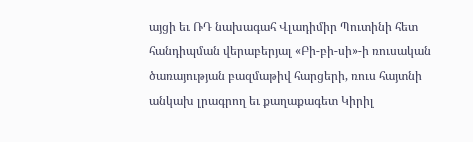այցի եւ ՌԴ նախագահ Վլադիմիր Պուտինի հետ հանդիպման վերաբերյալ «Բի-բի-սի»-ի ռուսական ծառայության բազմաթիվ հարցերի, ռուս հայտնի անկախ լրագրող եւ քաղաքագետ Կիրիլ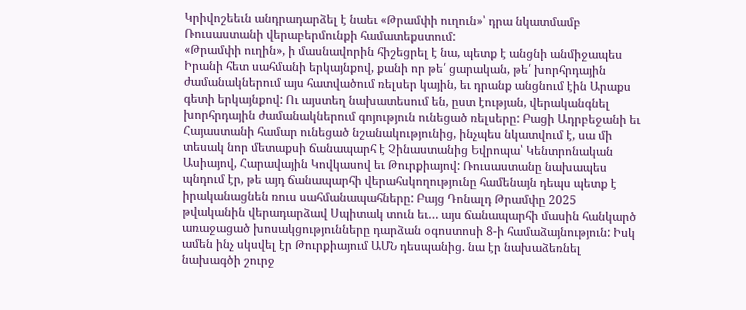Կրիվոշեեւն անդրադարձել է նաեւ «Թրամփի ուղուն»՝ դրա նկատմամբ Ռուսաստանի վերաբերմունքի համատեքստում:
«Թրամփի ուղին», ի մասնավորին հիշեցրել է նա, պետք է անցնի անմիջապես Իրանի հետ սահմանի երկայնքով, քանի որ թե՛ ցարական, թե՛ խորհրդային ժամանակներում այս հատվածում ռելսեր կային, եւ դրանք անցնում էին Արաքս գետի երկայնքով: Ու այստեղ նախատեսում են, ըստ էության, վերականգնել խորհրդային ժամանակներում գոյություն ունեցած ռելսերը: Բացի Ադրբեջանի եւ Հայաստանի համար ունեցած նշանակությունից, ինչպես նկատվում է, սա մի տեսակ նոր մետաքսի ճանապարհ է Չինաստանից Եվրոպա՝ Կենտրոնական Ասիայով, Հարավային Կովկասով եւ Թուրքիայով: Ռուսաստանը նախապես պնդում էր, թե այդ ճանապարհի վերահսկողությունը համենայն դեպս պետք է իրականացնեն ռուս սահմանապահները: Բայց Դոնալդ Թրամփը 2025 թվականին վերադարձավ Սպիտակ տուն եւ… այս ճանապարհի մասին հանկարծ առաջացած խոսակցությունները դարձան օգոստոսի 8-ի համաձայնություն: Իսկ ամեն ինչ սկսվել էր Թուրքիայում ԱՄՆ դեսպանից. նա էր նախաձեռնել նախագծի շուրջ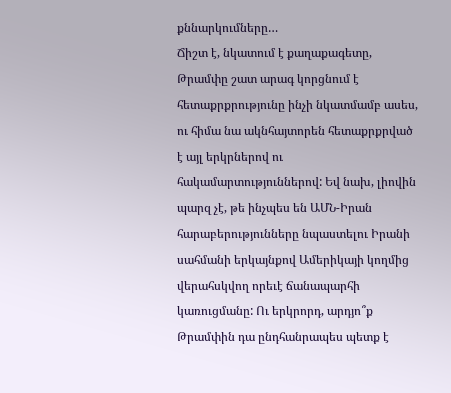քննարկումները…
Ճիշտ է, նկատում է քաղաքագետը, Թրամփը շատ արագ կորցնում է հետաքրքրությունը ինչի նկատմամբ ասես, ու հիմա նա ակնհայտորեն հետաքրքրված է այլ երկրներով ու հակամարտություններով: Եվ նախ, լիովին պարզ չէ, թե ինչպես են ԱՄՆ-Իրան հարաբերությունները նպաստելու Իրանի սահմանի երկայնքով Ամերիկայի կողմից վերահսկվող որեւէ ճանապարհի կառուցմանը: Ու երկրորդ, արդյո՞ք Թրամփին դա ընդհանրապես պետք է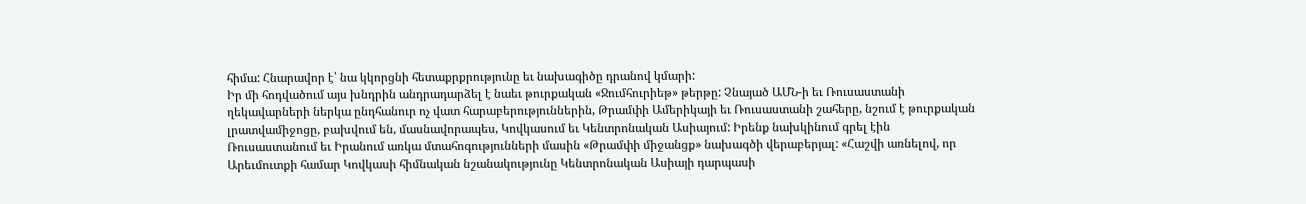հիմա: Հնարավոր է՝ նա կկորցնի հետաքրքրությունը եւ նախագիծը դրանով կմարի:
Իր մի հոդվածում այս խնդրին անդրադարձել է նաեւ թուրքական «Ջումհուրիեթ» թերթը: Չնայած ԱՄՆ-ի եւ Ռուսաստանի ղեկավարների ներկա ընդհանուր ոչ վատ հարաբերություններին, Թրամփի Ամերիկայի եւ Ռուսաստանի շահերը, նշում է թուրքական լրատվամիջոցը, բախվում են, մասնավորապես, Կովկասում եւ Կենտրոնական Ասիայում: Իրենք նախկինում գրել էին Ռուսաստանում եւ Իրանում առկա մտահոգությունների մասին «Թրամփի միջանցք» նախագծի վերաբերյալ: «Հաշվի առնելով, որ Արեւմուտքի համար Կովկասի հիմնական նշանակությունը Կենտրոնական Ասիայի դարպասի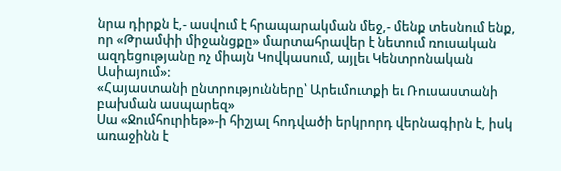նրա դիրքն է,- ասվում է հրապարակման մեջ,- մենք տեսնում ենք, որ «Թրամփի միջանցքը» մարտահրավեր է նետում ռուսական ազդեցությանը ոչ միայն Կովկասում, այլեւ Կենտրոնական Ասիայում»:
«Հայաստանի ընտրությունները՝ Արեւմուտքի եւ Ռուսաստանի բախման ասպարեզ»
Սա «Ջումհուրիեթ»-ի հիշյալ հոդվածի երկրորդ վերնագիրն է, իսկ առաջինն է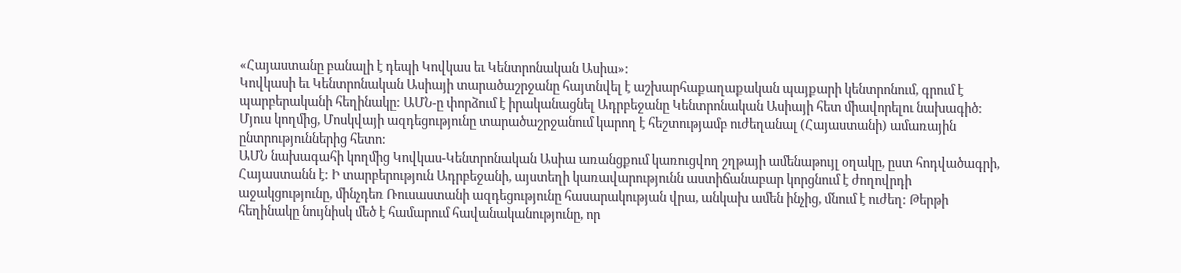«Հայաստանը բանալի է դեպի Կովկաս եւ Կենտրոնական Ասիա»:
Կովկասի եւ Կենտրոնական Ասիայի տարածաշրջանը հայտնվել է աշխարհաքաղաքական պայքարի կենտրոնում, գրում է պարբերականի հեղինակը: ԱՄՆ-ը փորձում է իրականացնել Ադրբեջանը Կենտրոնական Ասիայի հետ միավորելու նախագիծ: Մյուս կողմից, Մոսկվայի ազդեցությունը տարածաշրջանում կարող է հեշտությամբ ուժեղանալ (Հայաստանի) ամառային ընտրություններից հետո:
ԱՄՆ նախագահի կողմից Կովկաս-Կենտրոնական Ասիա առանցքում կառուցվող շղթայի ամենաթույլ օղակը, ըստ հոդվածագրի, Հայաստանն է: Ի տարբերություն Ադրբեջանի, այստեղի կառավարությունն աստիճանաբար կորցնում է ժողովրդի աջակցությունը, մինչդեռ Ռուսաստանի ազդեցությունը հասարակության վրա, անկախ ամեն ինչից, մնում է ուժեղ: Թերթի հեղինակը նույնիսկ մեծ է համարում հավանականությունը, որ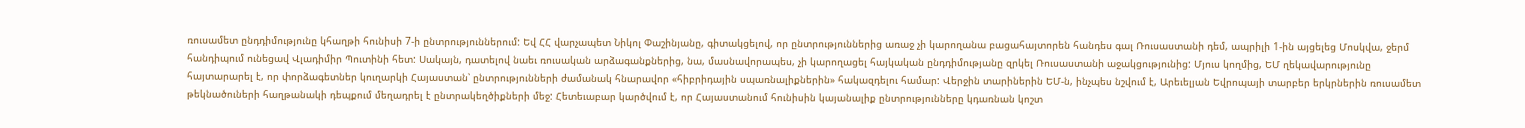ռուսամետ ընդդիմությունը կհաղթի հունիսի 7-ի ընտրություններում: Եվ ՀՀ վարչապետ Նիկոլ Փաշինյանը, գիտակցելով, որ ընտրություններից առաջ չի կարողանա բացահայտորեն հանդես գալ Ռուսաստանի դեմ, ապրիլի 1-ին այցելեց Մոսկվա, ջերմ հանդիպում ունեցավ Վլադիմիր Պուտինի հետ: Սակայն, դատելով նաեւ ռուսական արձագանքներից, նա, մասնավորապես, չի կարողացել հայկական ընդդիմությանը զրկել Ռուսաստանի աջակցությունից: Մյուս կողմից, ԵՄ ղեկավարությունը հայտարարել է, որ փորձագետներ կուղարկի Հայաստան՝ ընտրությունների ժամանակ հնարավոր «հիբրիդային սպառնալիքներին» հակազդելու համար: Վերջին տարիներին ԵՄ-ն, ինչպես նշվում է, Արեւելյան Եվրոպայի տարբեր երկրներին ռուսամետ թեկնածուների հաղթանակի դեպքում մեղադրել է ընտրակեղծիքների մեջ: Հետեւաբար կարծվում է, որ Հայաստանում հունիսին կայանալիք ընտրությունները կդառնան կոշտ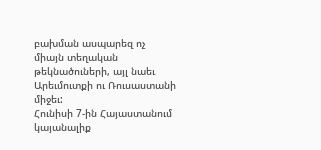բախման ասպարեզ ոչ միայն տեղական թեկնածուների, այլ նաեւ Արեւմուտքի ու Ռուսաստանի միջեւ:
Հունիսի 7-ին Հայաստանում կայանալիք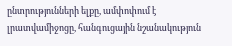ընտրությունների ելքը, ամփոփում է լրատվամիջոցը, հանգուցային նշանակություն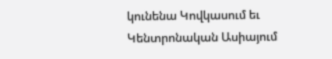կունենա Կովկասում եւ Կենտրոնական Ասիայում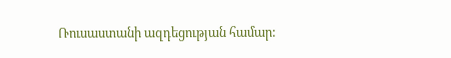Ռուսաստանի ազդեցության համար: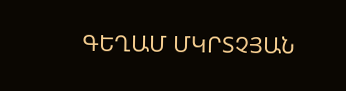ԳԵՂԱՄ ՄԿՐՏՉՅԱՆ